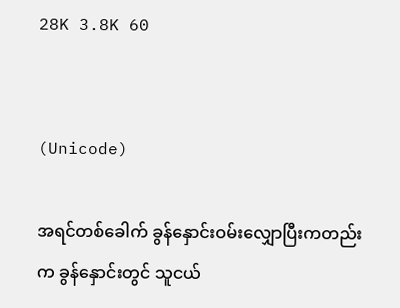28K 3.8K 60


(Unicode)

အရင်တစ်ခေါက် ခွန်နှောင်းဝမ်းလျှောပြီးကတည်းက ခွန်နှောင်းတွင် သူငယ်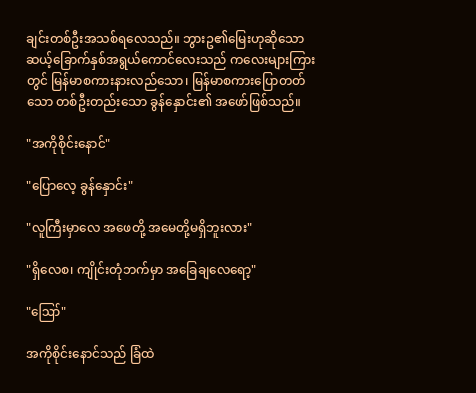ချင်းတစ်ဦးအသစ်ရလေသည်။ ဘွားဥ၏မြေးဟုဆိုသော ဆယ့်ခြောက်နှစ်အရွယ်ကောင်လေးသည် ကလေးများကြားတွင် မြန်မာစကားနားလည်သော၊ မြန်မာစကားပြောတတ်သော တစ်ဦးတည်းသော ခွန်နှောင်း၏ အဖော်ဖြစ်သည်။

"အကိုစိုင်းနောင်"

"ပြောလေ့ ခွန်နှောင်း"

"လူကြီးမှာလေ အဖေတို့ အမေတို့မရှိဘူးလား"

"ရှိလေစ၊ ကျိုင်းတုံဘက်မှာ အခြေချလေရော့"

"ဪ"

အကိုစိုင်းနောင်သည် ခြံထဲ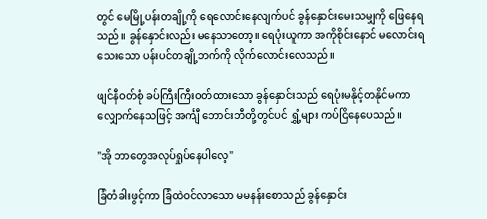တွင် မေမြို့ပန်းတချို့ကို ရေလောင်းနေလျက်ပင် ခွန်နှောင်းမေးသမျှကို ဖြေနေရသည်။ ခွန်နှောင်းလည်း မနေသာတော့။ ရေပုံးယူကာ အကိုစိုင်းနောင် မလောင်းရသေးသော ပန်းပင်တချို့ဘက်ကို လိုက်လောင်းလေသည်။

ဖျင်နီဝတ်စုံ ခပ်ကြီးကြီးဝတ်ထားသော ခွန်နှောင်းသည် ရေပုံးမနိုင့်တနိုင်မကာ လျှောက်နေသဖြင့် အင်္ကျီ ဘောင်းဘီတို့တွင်ပင် ရွှံ့များ ကပ်ငြိနေပေသည်။

"အို ဘာတွေအလုပ်ရှုပ်နေပါလေ့"

ခြံတံခါးဖွင့်ကာ ခြံထဲဝင်လာသော မမနန်းစောသည် ခွန်နှောင်း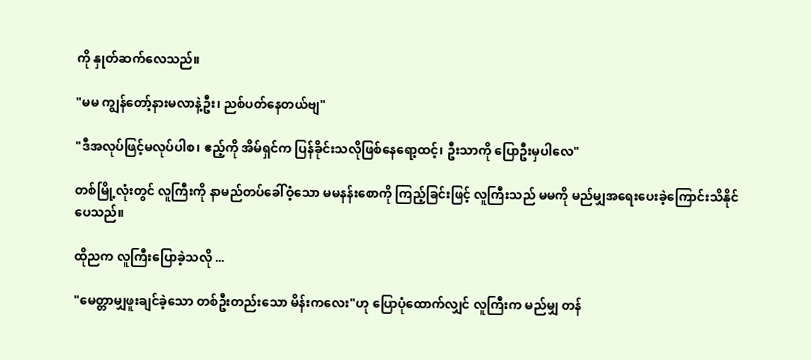ကို နှုတ်ဆက်လေသည်။

"မမ ကျွန်တော့်နားမလာနဲ့ဦး၊ ညစ်ပတ်နေတယ်ဗျ"

"ဒီအလုပ်ဖြင့်မလုပ်ပါစ၊ ဧည့်ကို အိမ်ရှင်က ပြန်ခိုင်းသလိုဖြစ်နေရော့ထင့်၊ ဦးသာကို ပြောဦးမှပါလေ"

တစ်မြို့လုံးတွင် လူကြီးကို နာမည်တပ်ခေါ်ဝံ့သော မမနန်းစောကို ကြည့်ခြင်းဖြင့် လူကြီးသည် မမကို မည်မျှအရေးပေးခဲ့ကြောင်းသိနိုင်ပေသည်။

ထိုညက လူကြီးပြောခဲ့သလို ...

"မေတ္တာမျှဖူးချင်ခဲ့သော တစ်ဦးတည်းသော မိန်းကလေး"ဟု ပြောပုံထောက်လျှင် လူကြီးက မည်မျှ တန်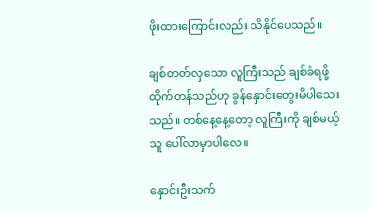ဖိုးထားကြောင်းလည်း သိနိုင်ပေသည်။

ချစ်တတ်လှသော လူကြီးသည် ချစ်ခံရဖို့ ထိုက်တန်သည်ဟု ခွန်နှောင်းတွေးမိပါသေးသည်။ တစ်နေ့နေ့တော့ လူကြီးကို ချစ်မယ့်သူ ပေါ်လာမှာပါလေ။

နှောင်းဦးသက်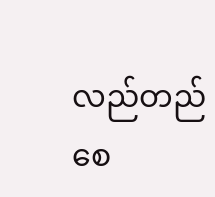လည်တည်စေ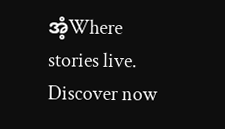အံ့Where stories live. Discover now